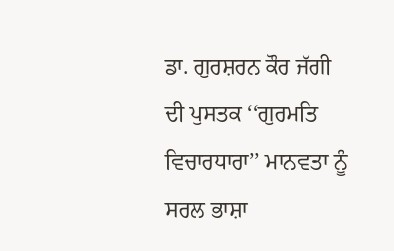ਡਾ. ਗੁਰਸ਼ਰਨ ਕੌਰ ਜੱਗੀ ਦੀ ਪੁਸਤਕ ‘‘ਗੁਰਮਤਿ ਵਿਚਾਰਧਾਰਾ’’ ਮਾਨਵਤਾ ਨੂੰ ਸਰਲ ਭਾਸ਼ਾ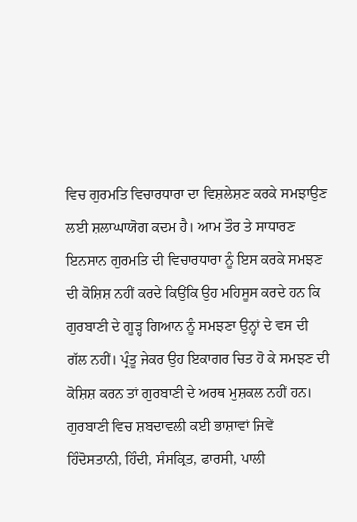ਵਿਚ ਗੁਰਮਤਿ ਵਿਚਾਰਧਾਰਾ ਦਾ ਵਿਸ਼ਲੇਸ਼ਣ ਕਰਕੇ ਸਮਝਾਉਣ ਲਈ ਸ਼ਲਾਘਾਯੋਗ ਕਦਮ ਹੈ। ਆਮ ਤੌਰ ਤੇ ਸਾਧਾਰਣ ਇਨਸਾਨ ਗੁਰਮਤਿ ਦੀ ਵਿਚਾਰਧਾਰਾ ਨੂੰ ਇਸ ਕਰਕੇ ਸਮਝਣ ਦੀ ਕੋਸ਼ਿਸ਼ ਨਹੀਂ ਕਰਦੇ ਕਿਉਂਕਿ ਉਹ ਮਹਿਸੂਸ ਕਰਦੇ ਹਨ ਕਿ ਗੁਰਬਾਣੀ ਦੇ ਗੂੜ੍ਹ ਗਿਆਨ ਨੂੰ ਸਮਝਣਾ ਉਨ੍ਹਾਂ ਦੇ ਵਸ ਦੀ ਗੱਲ ਨਹੀਂ। ਪ੍ਰੰਤੂ ਜੇਕਰ ਉਹ ਇਕਾਗਰ ਚਿਤ ਹੋ ਕੇ ਸਮਝਣ ਦੀ ਕੋਸ਼ਿਸ਼ ਕਰਨ ਤਾਂ ਗੁਰਬਾਣੀ ਦੇ ਅਰਥ ਮੁਸ਼ਕਲ ਨਹੀਂ ਹਨ। ਗੁਰਬਾਣੀ ਵਿਚ ਸ਼ਬਦਾਵਲੀ ਕਈ ਭਾਸ਼ਾਵਾਂ ਜਿਵੇਂ ਹਿੰਦੋਸਤਾਨੀ, ਹਿੰਦੀ, ਸੰਸਕ੍ਰਿਤ, ਫਾਰਸੀ, ਪਾਲੀ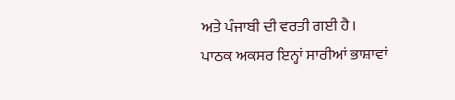ਅਤੇ ਪੰਜਾਬੀ ਦੀ ਵਰਤੀ ਗਈ ਹੈ। ਪਾਠਕ ਅਕਸਰ ਇਨ੍ਹਾਂ ਸਾਰੀਆਂ ਭਾਸ਼ਾਵਾਂ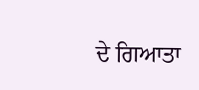ਦੇ ਗਿਆਤਾ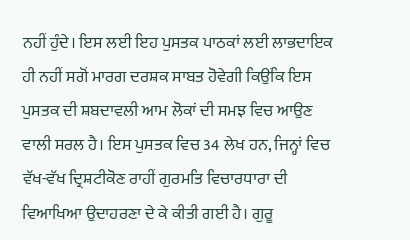ਨਹੀਂ ਹੁੰਦੇ। ਇਸ ਲਈ ਇਹ ਪੁਸਤਕ ਪਾਠਕਾਂ ਲਈ ਲਾਭਦਾਇਕ ਹੀ ਨਹੀਂ ਸਗੋਂ ਮਾਰਗ ਦਰਸ਼ਕ ਸਾਬਤ ਹੋਵੇਗੀ ਕਿਉਂਕਿ ਇਸ ਪੁਸਤਕ ਦੀ ਸ਼ਬਦਾਵਲੀ ਆਮ ਲੋਕਾਂ ਦੀ ਸਮਝ ਵਿਚ ਆਉਣ ਵਾਲੀ ਸਰਲ ਹੈ। ਇਸ ਪੁਸਤਕ ਵਿਚ 34 ਲੇਖ ਹਨ, ਜਿਨ੍ਹਾਂ ਵਿਚ ਵੱਖ-ਵੱਖ ਦ੍ਰਿਸ਼ਟੀਕੋਣ ਰਾਹੀਂ ਗੁਰਮਤਿ ਵਿਚਾਰਧਾਰਾ ਦੀ ਵਿਆਖਿਆ ਉਦਾਹਰਣਾ ਦੇ ਕੇ ਕੀਤੀ ਗਈ ਹੈ। ਗੁਰੂ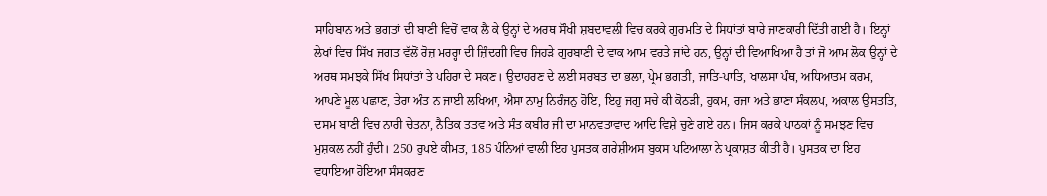ਸਾਹਿਬਾਨ ਅਤੇ ਭਗਤਾਂ ਦੀ ਬਾਣੀ ਵਿਚੋਂ ਵਾਕ ਲੈ ਕੇ ਉਨ੍ਹਾਂ ਦੇ ਅਰਥ ਸੌਖੀ ਸ਼ਬਦਾਵਲੀ ਵਿਚ ਕਰਕੇ ਗੁਰਮਤਿ ਦੇ ਸਿਧਾਂਤਾਂ ਬਾਰੇ ਜਾਣਕਾਰੀ ਦਿੱਤੀ ਗਈ ਹੈ। ਇਨ੍ਹਾਂ ਲੇਖਾਂ ਵਿਚ ਸਿੱਖ ਜਗਤ ਵੱਲੋਂ ਰੋਜ਼ ਮਰਰ੍ਹਾ ਦੀ ਜ਼ਿੰਦਗੀ ਵਿਚ ਜਿਹੜੇ ਗੁਰਬਾਣੀ ਦੇ ਵਾਕ ਆਮ ਵਰਤੇ ਜਾਂਦੇ ਹਨ, ਉਨ੍ਹਾਂ ਦੀ ਵਿਆਖਿਆ ਹੈ ਤਾਂ ਜੋ ਆਮ ਲੋਕ ਉਨ੍ਹਾਂ ਦੇ ਅਰਥ ਸਮਝਕੇ ਸਿੱਖ ਸਿਧਾਂਤਾਂ ਤੇ ਪਹਿਰਾ ਦੇ ਸਕਣ। ਉਦਾਹਰਣ ਦੇ ਲਈ ਸਰਬਤ ਦਾ ਭਲਾ, ਪ੍ਰੇਮ ਭਗਤੀ, ਜਾਤਿ-ਪਾਤਿ, ਖਾਲਸਾ ਪੰਥ, ਅਧਿਆਤਮ ਕਰਮ, ਆਪਣੇ ਮੂਲ ਪਛਾਣ, ਤੇਰਾ ਅੰਤ ਨ ਜਾਈ ਲਖਿਆ, ਐਸਾ ਨਾਮੁ ਨਿਰੰਜਨੁ ਹੋਇ, ਇਹੁ ਜਗੁ ਸਚੇ ਕੀ ਕੋਠੜੀ, ਹੁਕਮ, ਰਜਾ ਅਤੇ ਭਾਣਾ ਸੰਕਲਪ, ਅਕਾਲ ਉਸਤਤਿ, ਦਸਮ ਬਾਣੀ ਵਿਚ ਨਾਰੀ ਚੇਤਨਾ, ਨੈਤਿਕ ਤਤਵ ਅਤੇ ਸੰਤ ਕਬੀਰ ਜੀ ਦਾ ਮਾਨਵਤਾਵਾਦ ਆਦਿ ਵਿਸ਼ੇ ਚੁਣੇ ਗਏ ਹਨ। ਜਿਸ ਕਰਕੇ ਪਾਠਕਾਂ ਨੂੰ ਸਮਝਣ ਵਿਚ ਮੁਸ਼ਕਲ ਨਹੀਂ ਹੁੰਦੀ। 250 ਰੁਪਏ ਕੀਮਤ, 185 ਪੰਨਿਆਂ ਵਾਲੀ ਇਹ ਪੁਸਤਕ ਗਰੇਸ਼ੀਅਸ ਬੁਕਸ ਪਟਿਆਲਾ ਨੇ ਪ੍ਰਕਾਸ਼ਤ ਕੀਤੀ ਹੈ। ਪੁਸਤਕ ਦਾ ਇਹ ਵਧਾਇਆ ਹੋਇਆ ਸੰਸਕਰਣ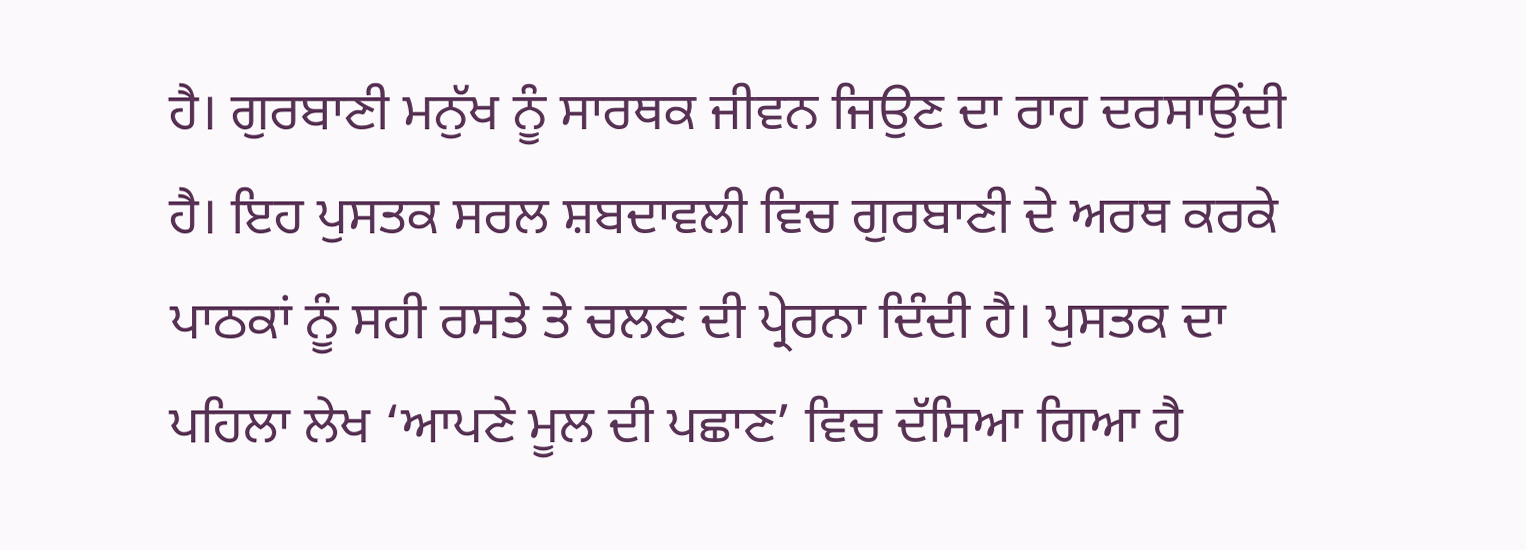ਹੈ। ਗੁਰਬਾਣੀ ਮਨੁੱਖ ਨੂੰ ਸਾਰਥਕ ਜੀਵਨ ਜਿਉਣ ਦਾ ਰਾਹ ਦਰਸਾਉਂਦੀ ਹੈ। ਇਹ ਪੁਸਤਕ ਸਰਲ ਸ਼ਬਦਾਵਲੀ ਵਿਚ ਗੁਰਬਾਣੀ ਦੇ ਅਰਥ ਕਰਕੇ ਪਾਠਕਾਂ ਨੂੰ ਸਹੀ ਰਸਤੇ ਤੇ ਚਲਣ ਦੀ ਪ੍ਰੇਰਨਾ ਦਿੰਦੀ ਹੈ। ਪੁਸਤਕ ਦਾ ਪਹਿਲਾ ਲੇਖ ‘ਆਪਣੇ ਮੂਲ ਦੀ ਪਛਾਣ’ ਵਿਚ ਦੱਸਿਆ ਗਿਆ ਹੈ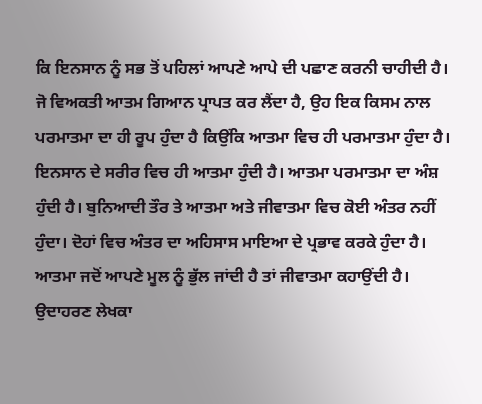ਕਿ ਇਨਸਾਨ ਨੂੰ ਸਭ ਤੋਂ ਪਹਿਲਾਂ ਆਪਣੇ ਆਪੇ ਦੀ ਪਛਾਣ ਕਰਨੀ ਚਾਹੀਦੀ ਹੈ। ਜੋ ਵਿਅਕਤੀ ਆਤਮ ਗਿਆਨ ਪ੍ਰਾਪਤ ਕਰ ਲੈਂਦਾ ਹੈ, ਉਹ ਇਕ ਕਿਸਮ ਨਾਲ ਪਰਮਾਤਮਾ ਦਾ ਹੀ ਰੂਪ ਹੁੰਦਾ ਹੈ ਕਿਉਂਕਿ ਆਤਮਾ ਵਿਚ ਹੀ ਪਰਮਾਤਮਾ ਹੁੰਦਾ ਹੈ। ਇਨਸਾਨ ਦੇ ਸਰੀਰ ਵਿਚ ਹੀ ਆਤਮਾ ਹੁੰਦੀ ਹੈ। ਆਤਮਾ ਪਰਮਾਤਮਾ ਦਾ ਅੰਸ਼ ਹੁੰਦੀ ਹੈ। ਬੁਨਿਆਦੀ ਤੌਰ ਤੇ ਆਤਮਾ ਅਤੇ ਜੀਵਾਤਮਾ ਵਿਚ ਕੋਈ ਅੰਤਰ ਨਹੀਂ ਹੁੰਦਾ। ਦੋਹਾਂ ਵਿਚ ਅੰਤਰ ਦਾ ਅਹਿਸਾਸ ਮਾਇਆ ਦੇ ਪ੍ਰਭਾਵ ਕਰਕੇ ਹੁੰਦਾ ਹੈ। ਆਤਮਾ ਜਦੋਂ ਆਪਣੇ ਮੂਲ ਨੂੰ ਭੁੱਲ ਜਾਂਦੀ ਹੈ ਤਾਂ ਜੀਵਾਤਮਾ ਕਹਾਉਂਦੀ ਹੈ। ਉਦਾਹਰਣ ਲੇਖਕਾ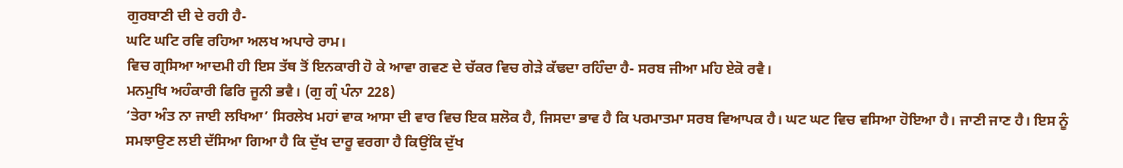ਗੁਰਬਾਣੀ ਦੀ ਦੇ ਰਹੀ ਹੈ-
ਘਟਿ ਘਟਿ ਰਵਿ ਰਹਿਆ ਅਲਖ ਅਪਾਰੇ ਰਾਮ।
ਵਿਚ ਗ੍ਰਸਿਆ ਆਦਮੀ ਹੀ ਇਸ ਤੱਥ ਤੋਂ ਇਨਕਾਰੀ ਹੋ ਕੇ ਆਵਾ ਗਵਣ ਦੇ ਚੱਕਰ ਵਿਚ ਗੇੜੇ ਕੱਢਦਾ ਰਹਿੰਦਾ ਹੈ- ਸਰਬ ਜੀਆ ਮਹਿ ਏਕੋ ਰਵੈ।
ਮਨਮੁਖਿ ਅਹੰਕਾਰੀ ਫਿਰਿ ਜੂਨੀ ਭਵੈ। (ਗੁ ਗ੍ਰੰ ਪੰਨਾ 228)
‘ਤੇਰਾ ਅੰਤ ਨਾ ਜਾਈ ਲਖਿਆ’ ਸਿਰਲੇਖ ਮਹਾਂ ਵਾਕ ਆਸਾ ਦੀ ਵਾਰ ਵਿਚ ਇਕ ਸ਼ਲੋਕ ਹੈ, ਜਿਸਦਾ ਭਾਵ ਹੈ ਕਿ ਪਰਮਾਤਮਾ ਸਰਬ ਵਿਆਪਕ ਹੈ। ਘਟ ਘਟ ਵਿਚ ਵਸਿਆ ਹੋਇਆ ਹੈ। ਜਾਣੀ ਜਾਣ ਹੈ। ਇਸ ਨੂੰ ਸਮਝਾਉਣ ਲਈ ਦੱਸਿਆ ਗਿਆ ਹੈ ਕਿ ਦੁੱਖ ਦਾਰੂ ਵਰਗਾ ਹੈ ਕਿਉਂਕਿ ਦੁੱਖ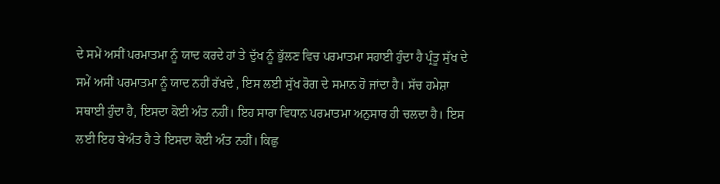ਦੇ ਸਮੇਂ ਅਸੀਂ ਪਰਮਾਤਮਾ ਨੂੰ ਯਾਦ ਕਰਦੇ ਹਾਂ ਤੇ ਦੁੱਖ ਨੂੰ ਭੁੱਲਣ ਵਿਚ ਪਰਮਾਤਮਾ ਸਹਾਈ ਹੁੰਦਾ ਹੈ ਪ੍ਰੰਤੂ ਸੁੱਖ ਦੇ ਸਮੇਂ ਅਸੀਂ ਪਰਮਾਤਮਾ ਨੂੰ ਯਾਦ ਨਹੀਂ ਰੱਖਦੇ , ਇਸ ਲਈ ਸੁੱਖ ਰੋਗ ਦੇ ਸਮਾਨ ਹੋ ਜਾਂਦਾ ਹੈ। ਸੱਚ ਹਮੇਸ਼ਾ ਸਥਾਈ ਹੁੰਦਾ ਹੈ, ਇਸਦਾ ਕੋਈ ਅੰਤ ਨਹੀਂ। ਇਹ ਸਾਰਾ ਵਿਧਾਨ ਪਰਮਾਤਮਾ ਅਨੁਸਾਰ ਹੀ ਚਲਦਾ ਹੈ। ਇਸ ਲਈ ਇਹ ਬੇਅੰਤ ਹੈ ਤੇ ਇਸਦਾ ਕੋਈ ਅੰਤ ਨਹੀਂ। ਕਿਛੁ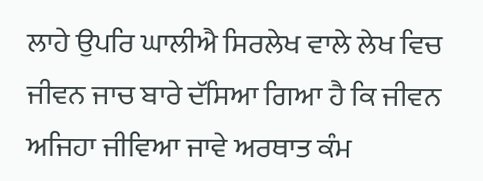ਲਾਹੇ ਉਪਰਿ ਘਾਲੀਐ ਸਿਰਲੇਖ ਵਾਲੇ ਲੇਖ ਵਿਚ ਜੀਵਨ ਜਾਚ ਬਾਰੇ ਦੱਸਿਆ ਗਿਆ ਹੈ ਕਿ ਜੀਵਨ ਅਜਿਹਾ ਜੀਵਿਆ ਜਾਵੇ ਅਰਥਾਤ ਕੰਮ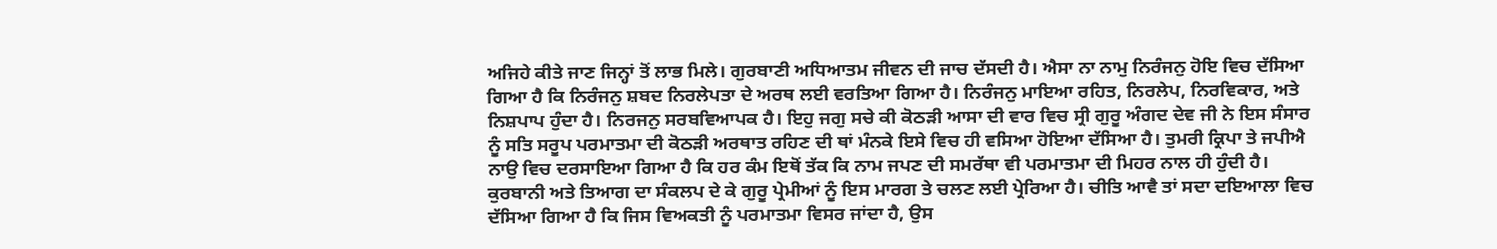ਅਜਿਹੇ ਕੀਤੇ ਜਾਣ ਜਿਨ੍ਹਾਂ ਤੋਂ ਲਾਭ ਮਿਲੇ। ਗੁਰਬਾਣੀ ਅਧਿਆਤਮ ਜੀਵਨ ਦੀ ਜਾਚ ਦੱਸਦੀ ਹੈ। ਐਸਾ ਨਾ ਨਾਮੁ ਨਿਰੰਜਨੁ ਹੋਇ ਵਿਚ ਦੱਸਿਆ ਗਿਆ ਹੈ ਕਿ ਨਿਰੰਜਨੁ ਸ਼ਬਦ ਨਿਰਲੇਪਤਾ ਦੇ ਅਰਥ ਲਈ ਵਰਤਿਆ ਗਿਆ ਹੈ। ਨਿਰੰਜਨੁ ਮਾਇਆ ਰਹਿਤ, ਨਿਰਲੇਪ, ਨਿਰਵਿਕਾਰ, ਅਤੇ ਨਿਸ਼ਪਾਪ ਹੁੰਦਾ ਹੈ। ਨਿਰਜਨੁ ਸਰਬਵਿਆਪਕ ਹੈ। ਇਹੁ ਜਗੁ ਸਚੇ ਕੀ ਕੋਠੜੀ ਆਸਾ ਦੀ ਵਾਰ ਵਿਚ ਸ੍ਰੀ ਗੁਰੂ ਅੰਗਦ ਦੇਵ ਜੀ ਨੇ ਇਸ ਸੰਸਾਰ ਨੂੰ ਸਤਿ ਸਰੂਪ ਪਰਮਾਤਮਾ ਦੀ ਕੋਠੜੀ ਅਰਥਾਤ ਰਹਿਣ ਦੀ ਥਾਂ ਮੰਨਕੇ ਇਸੇ ਵਿਚ ਹੀ ਵਸਿਆ ਹੋਇਆ ਦੱਸਿਆ ਹੈ। ਤੁਮਰੀ ਕ੍ਰਿਪਾ ਤੇ ਜਪੀਐ ਨਾਉ ਵਿਚ ਦਰਸਾਇਆ ਗਿਆ ਹੈ ਕਿ ਹਰ ਕੰਮ ਇਥੋਂ ਤੱਕ ਕਿ ਨਾਮ ਜਪਣ ਦੀ ਸਮਰੱਥਾ ਵੀ ਪਰਮਾਤਮਾ ਦੀ ਮਿਹਰ ਨਾਲ ਹੀ ਹੁੰਦੀ ਹੈ। ਕੁਰਬਾਨੀ ਅਤੇ ਤਿਆਗ ਦਾ ਸੰਕਲਪ ਦੇ ਕੇ ਗੁਰੂ ਪ੍ਰੇਮੀਆਂ ਨੂੰ ਇਸ ਮਾਰਗ ਤੇ ਚਲਣ ਲਈ ਪ੍ਰੇਰਿਆ ਹੈ। ਚੀਤਿ ਆਵੈ ਤਾਂ ਸਦਾ ਦਇਆਲਾ ਵਿਚ ਦੱਸਿਆ ਗਿਆ ਹੈ ਕਿ ਜਿਸ ਵਿਅਕਤੀ ਨੂੰ ਪਰਮਾਤਮਾ ਵਿਸਰ ਜਾਂਦਾ ਹੈ, ਉਸ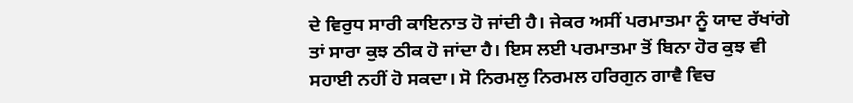ਦੇ ਵਿਰੁਧ ਸਾਰੀ ਕਾਇਨਾਤ ਹੋ ਜਾਂਦੀ ਹੈ। ਜੇਕਰ ਅਸੀਂ ਪਰਮਾਤਮਾ ਨੂੰ ਯਾਦ ਰੱਖਾਂਗੇ ਤਾਂ ਸਾਰਾ ਕੁਝ ਠੀਕ ਹੋ ਜਾਂਦਾ ਹੈ। ਇਸ ਲਈ ਪਰਮਾਤਮਾ ਤੋਂ ਬਿਨਾ ਹੋਰ ਕੁਝ ਵੀ ਸਹਾਈ ਨਹੀਂ ਹੋ ਸਕਦਾ। ਸੋ ਨਿਰਮਲੁ ਨਿਰਮਲ ਹਰਿਗੁਨ ਗਾਵੈ ਵਿਚ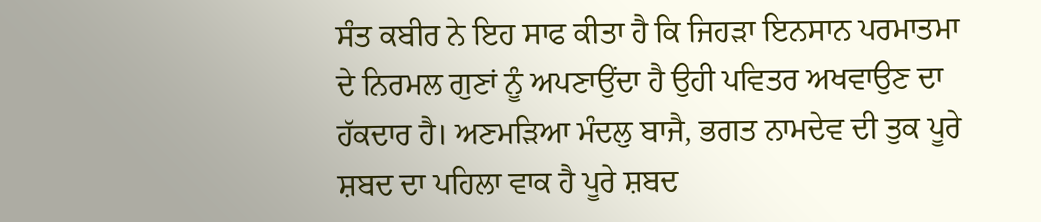ਸੰਤ ਕਬੀਰ ਨੇ ਇਹ ਸਾਫ ਕੀਤਾ ਹੈ ਕਿ ਜਿਹੜਾ ਇਨਸਾਨ ਪਰਮਾਤਮਾ ਦੇ ਨਿਰਮਲ ਗੁਣਾਂ ਨੂੰ ਅਪਣਾਉਂਦਾ ਹੈ ਉਹੀ ਪਵਿਤਰ ਅਖਵਾਉਣ ਦਾ ਹੱਕਦਾਰ ਹੈ। ਅਣਮੜਿਆ ਮੰਦਲੁ ਬਾਜੈ, ਭਗਤ ਨਾਮਦੇਵ ਦੀ ਤੁਕ ਪੂਰੇ ਸ਼ਬਦ ਦਾ ਪਹਿਲਾ ਵਾਕ ਹੈ ਪੂਰੇ ਸ਼ਬਦ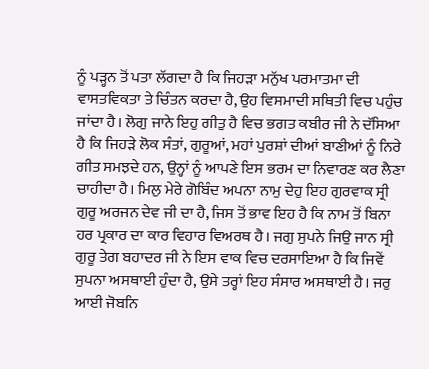ਨੂੰ ਪੜ੍ਹਨ ਤੋਂ ਪਤਾ ਲੱਗਦਾ ਹੈ ਕਿ ਜਿਹੜਾ ਮਨੁੱਖ ਪਰਮਾਤਮਾ ਦੀ ਵਾਸਤਵਿਕਤਾ ਤੇ ਚਿੰਤਨ ਕਰਦਾ ਹੈ, ਉਹ ਵਿਸਮਾਦੀ ਸਥਿਤੀ ਵਿਚ ਪਹੁੰਚ ਜਾਂਦਾ ਹੈ। ਲੋਗੁ ਜਾਨੇ ਇਹੁ ਗੀਤੁ ਹੈ ਵਿਚ ਭਗਤ ਕਬੀਰ ਜੀ ਨੇ ਦੱਸਿਆ ਹੈ ਕਿ ਜਿਹੜੇ ਲੋਕ ਸੰਤਾਂ, ਗੁਰੂਆਂ, ਮਹਾਂ ਪੁਰਸ਼ਾਂ ਦੀਆਂ ਬਾਣੀਆਂ ਨੂੰ ਨਿਰੇ ਗੀਤ ਸਮਝਦੇ ਹਨ, ਉਨ੍ਹਾਂ ਨੂੰ ਆਪਣੇ ਇਸ ਭਰਮ ਦਾ ਨਿਵਾਰਣ ਕਰ ਲੈਣਾ ਚਾਹੀਦਾ ਹੈ। ਮਿਲੁ ਮੇਰੇ ਗੋਬਿੰਦ ਅਪਨਾ ਨਾਮੁ ਦੇਹੁ ਇਹ ਗੁਰਵਾਕ ਸ੍ਰੀ ਗੁਰੂ ਅਰਜਨ ਦੇਵ ਜੀ ਦਾ ਹੈ, ਜਿਸ ਤੋਂ ਭਾਵ ਇਹ ਹੈ ਕਿ ਨਾਮ ਤੋਂ ਬਿਨਾ ਹਰ ਪ੍ਰਕਾਰ ਦਾ ਕਾਰ ਵਿਹਾਰ ਵਿਅਰਥ ਹੈ। ਜਗੁ ਸੁਪਨੇ ਜਿਉ ਜਾਨ ਸ੍ਰੀ ਗੁਰੂ ਤੇਗ ਬਹਾਦਰ ਜੀ ਨੇ ਇਸ ਵਾਕ ਵਿਚ ਦਰਸਾਇਆ ਹੈ ਕਿ ਜਿਵੇਂ ਸੁਪਨਾ ਅਸਥਾਈ ਹੁੰਦਾ ਹੈ, ਉਸੇ ਤਰ੍ਹਾਂ ਇਹ ਸੰਸਾਰ ਅਸਥਾਈ ਹੈ। ਜਰੁ ਆਈ ਜੋਬਨਿ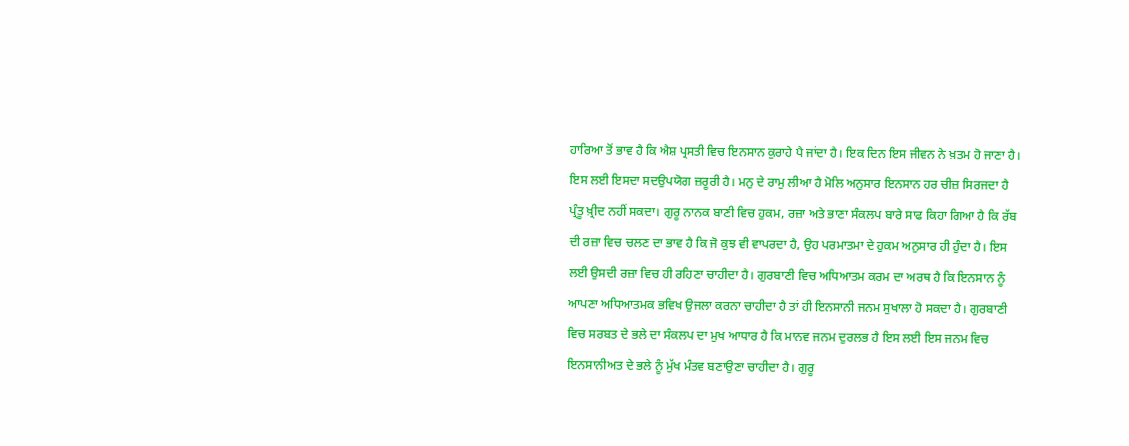ਹਾਰਿਆ ਤੋਂ ਭਾਵ ਹੈ ਕਿ ਐਸ਼ ਪ੍ਰਸਤੀ ਵਿਚ ਇਨਸਾਨ ਕੁਰਾਹੇ ਪੈ ਜਾਂਦਾ ਹੈ। ਇਕ ਦਿਨ ਇਸ ਜੀਵਨ ਨੇ ਖ਼ਤਮ ਹੋ ਜਾਣਾ ਹੈ। ਇਸ ਲਈ ਇਸਦਾ ਸਦਉਪਯੋਗ ਜ਼ਰੂਰੀ ਹੈ। ਮਨੁ ਦੇ ਰਾਮੁ ਲੀਆ ਹੈ ਮੋਲਿ ਅਨੁਸਾਰ ਇਨਸਾਨ ਹਰ ਚੀਜ਼ ਸਿਰਜਦਾ ਹੈ ਪ੍ਰੰਤੂ ਖ਼੍ਰੀਦ ਨਹੀਂ ਸਕਦਾ। ਗੁਰੂ ਨਾਨਕ ਬਾਣੀ ਵਿਚ ਹੁਕਮ, ਰਜ਼ਾ ਅਤੇ ਭਾਣਾ ਸੰਕਲਪ ਬਾਰੇ ਸਾਫ ਕਿਹਾ ਗਿਆ ਹੈ ਕਿ ਰੱਬ ਦੀ ਰਜ਼ਾ ਵਿਚ ਚਲਣ ਦਾ ਭਾਵ ਹੈ ਕਿ ਜੋ ਕੁਝ ਵੀ ਵਾਪਰਦਾ ਹੈ, ਉਹ ਪਰਮਾਤਮਾ ਦੇ ਹੁਕਮ ਅਨੁਸਾਰ ਹੀ ਹੁੰਦਾ ਹੈ। ਇਸ ਲਈ ਉਸਦੀ ਰਜ਼ਾ ਵਿਚ ਹੀ ਰਹਿਣਾ ਚਾਹੀਦਾ ਹੈ। ਗੁਰਬਾਣੀ ਵਿਚ ਅਧਿਆਤਮ ਕਰਮ ਦਾ ਅਰਥ ਹੈ ਕਿ ਇਨਸਾਨ ਨੂੰ ਆਪਣਾ ਅਧਿਆਤਮਕ ਭਵਿਖ ਉਜਲਾ ਕਰਨਾ ਚਾਹੀਦਾ ਹੈ ਤਾਂ ਹੀ ਇਨਸਾਨੀ ਜਨਮ ਸੁਖਾਲਾ ਹੋ ਸਕਦਾ ਹੈ। ਗੁਰਬਾਣੀ ਵਿਚ ਸਰਬਤ ਦੇ ਭਲੇ ਦਾ ਸੰਕਲਪ ਦਾ ਮੁਖ ਆਧਾਰ ਹੈ ਕਿ ਮਾਨਵ ਜਨਮ ਦੁਰਲਭ ਹੈ ਇਸ ਲਈ ਇਸ ਜਨਮ ਵਿਚ ਇਨਸਾਨੀਅਤ ਦੇ ਭਲੇ ਨੂੰ ਮੁੱਖ ਮੰਤਵ ਬਣਾਉਣਾ ਚਾਹੀਦਾ ਹੈ। ਗੁਰੂ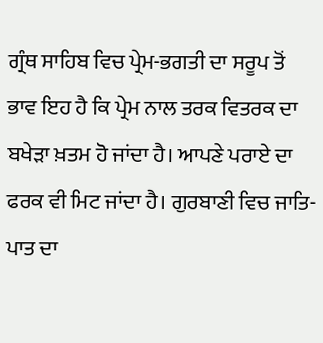ਗ੍ਰੰਥ ਸਾਹਿਬ ਵਿਚ ਪ੍ਰੇਮ-ਭਗਤੀ ਦਾ ਸਰੂਪ ਤੋਂ ਭਾਵ ਇਹ ਹੈ ਕਿ ਪ੍ਰੇਮ ਨਾਲ ਤਰਕ ਵਿਤਰਕ ਦਾ ਬਖੇੜਾ ਖ਼ਤਮ ਹੋ ਜਾਂਦਾ ਹੈ। ਆਪਣੇ ਪਰਾਏ ਦਾ ਫਰਕ ਵੀ ਮਿਟ ਜਾਂਦਾ ਹੈ। ਗੁਰਬਾਣੀ ਵਿਚ ਜਾਤਿ-ਪਾਤ ਦਾ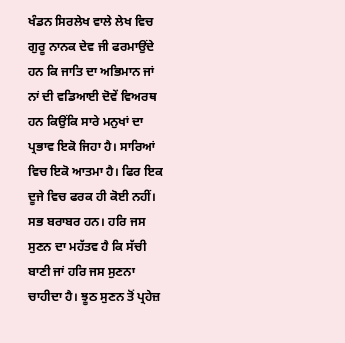ਖੰਡਨ ਸਿਰਲੇਖ ਵਾਲੇ ਲੇਖ ਵਿਚ ਗੁਰੂ ਨਾਨਕ ਦੇਵ ਜੀ ਫਰਮਾਉਂਦੇ ਹਨ ਕਿ ਜਾਤਿ ਦਾ ਅਭਿਮਾਨ ਜਾਂ ਨਾਂ ਦੀ ਵਡਿਆਈ ਦੋਵੇਂ ਵਿਅਰਥ ਹਨ ਕਿਉਂਕਿ ਸਾਰੇ ਮਨੁਖਾਂ ਦਾ ਪ੍ਰਭਾਵ ਇਕੋ ਜਿਹਾ ਹੈ। ਸਾਰਿਆਂ ਵਿਚ ਇਕੋ ਆਤਮਾ ਹੈ। ਫਿਰ ਇਕ ਦੂਜੇ ਵਿਚ ਫਰਕ ਹੀ ਕੋਈ ਨਹੀਂ। ਸਭ ਬਰਾਬਰ ਹਨ। ਹਰਿ ਜਸ ਸੁਣਨ ਦਾ ਮਹੱਤਵ ਹੈ ਕਿ ਸੱਚੀ ਬਾਣੀ ਜਾਂ ਹਰਿ ਜਸ ਸੁਣਨਾ ਚਾਹੀਦਾ ਹੈ। ਝੂਠ ਸੁਣਨ ਤੋਂ ਪ੍ਰਹੇਜ਼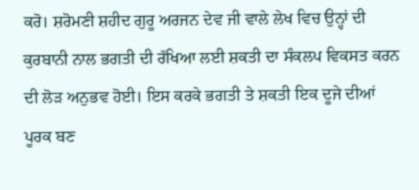ਕਰੋ। ਸ਼ਰੋਮਣੀ ਸ਼ਹੀਦ ਗੁਰੂ ਅਰਜਨ ਦੇਵ ਜੀ ਵਾਲੇ ਲੇਖ ਵਿਚ ਉਨ੍ਹਾਂ ਦੀ ਕੁਰਬਾਨੀ ਨਾਲ ਭਗਤੀ ਦੀ ਰੱਖਿਆ ਲਈ ਸ਼ਕਤੀ ਦਾ ਸੰਕਲਪ ਵਿਕਸਤ ਕਰਨ ਦੀ ਲੋੜ ਅਨੁਭਵ ਹੋਈ। ਇਸ ਕਰਕੇ ਭਗਤੀ ਤੇ ਸ਼ਕਤੀ ਇਕ ਦੂਜੇ ਦੀਆਂ ਪੂਰਕ ਬਣ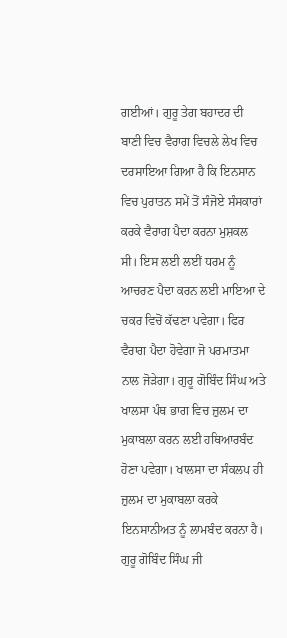ਗਈਆਂ। ਗੁਰੂ ਤੇਗ ਬਹਾਦਰ ਦੀ ਬਾਣੀ ਵਿਚ ਵੈਰਾਗ ਵਿਚਲੇ ਲੇਖ ਵਿਚ ਦਰਸਾਇਆ ਗਿਆ ਹੈ ਕਿ ਇਨਸਾਨ ਵਿਚ ਪੁਰਾਤਨ ਸਮੇਂ ਤੋਂ ਸੰਜੋਏ ਸੰਸਕਾਰਾਂ ਕਰਕੇ ਵੈਰਾਗ ਪੈਦਾ ਕਰਨਾ ਮੁਸ਼ਕਲ ਸੀ। ਇਸ ਲਈ ਲਈਂ ਧਰਮ ਨੂੰ ਆਚਰਣ ਪੈਦਾ ਕਰਨ ਲਈ ਮਾਇਆ ਦੇ ਚਕਰ ਵਿਚੋਂ ਕੱਢਣਾ ਪਵੇਗਾ। ਫਿਰ ਵੈਰਾਗ ਪੈਦਾ ਹੋਵੇਗਾ ਜੋ ਪਰਮਾਤਮਾ ਨਾਲ ਜੋੜੇਗਾ। ਗੁਰੂ ਗੋਬਿੰਦ ਸਿੰਘ ਅਤੇ ਖਾਲਸਾ ਪੰਥ ਭਾਗ ਵਿਚ ਜ਼ੁਲਮ ਦਾ ਮੁਕਾਬਲਾ ਕਰਨ ਲਈ ਹਥਿਆਰਬੰਦ ਹੋਣਾ ਪਵੇਗਾ। ਖਾਲਸਾ ਦਾ ਸੰਕਲਪ ਹੀ ਜ਼ੁਲਮ ਦਾ ਮੁਕਾਬਲਾ ਕਰਕੇ ਇਨਸਾਨੀਅਤ ਨੂੰ ਲਾਮਬੰਦ ਕਰਨਾ ਹੈ। ਗੁਰੂ ਗੋਬਿੰਦ ਸਿੰਘ ਜੀ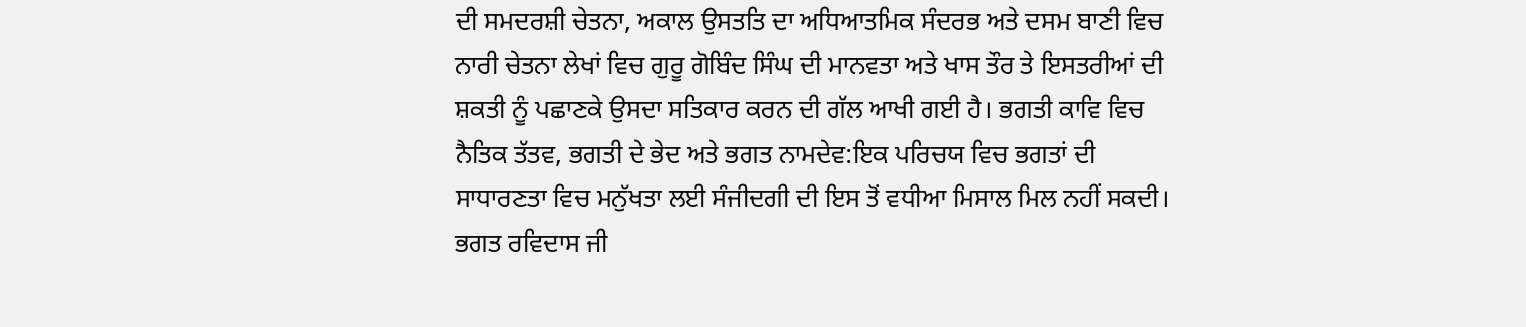ਦੀ ਸਮਦਰਸ਼ੀ ਚੇਤਨਾ, ਅਕਾਲ ਉਸਤਤਿ ਦਾ ਅਧਿਆਤਮਿਕ ਸੰਦਰਭ ਅਤੇ ਦਸਮ ਬਾਣੀ ਵਿਚ ਨਾਰੀ ਚੇਤਨਾ ਲੇਖਾਂ ਵਿਚ ਗੁਰੂ ਗੋਬਿੰਦ ਸਿੰਘ ਦੀ ਮਾਨਵਤਾ ਅਤੇ ਖਾਸ ਤੌਰ ਤੇ ਇਸਤਰੀਆਂ ਦੀ ਸ਼ਕਤੀ ਨੂੰ ਪਛਾਣਕੇ ਉਸਦਾ ਸਤਿਕਾਰ ਕਰਨ ਦੀ ਗੱਲ ਆਖੀ ਗਈ ਹੈ। ਭਗਤੀ ਕਾਵਿ ਵਿਚ ਨੈਤਿਕ ਤੱਤਵ, ਭਗਤੀ ਦੇ ਭੇਦ ਅਤੇ ਭਗਤ ਨਾਮਦੇਵ:ਇਕ ਪਰਿਚਯ ਵਿਚ ਭਗਤਾਂ ਦੀ ਸਾਧਾਰਣਤਾ ਵਿਚ ਮਨੁੱਖਤਾ ਲਈ ਸੰਜੀਦਗੀ ਦੀ ਇਸ ਤੋਂ ਵਧੀਆ ਮਿਸਾਲ ਮਿਲ ਨਹੀਂ ਸਕਦੀ। ਭਗਤ ਰਵਿਦਾਸ ਜੀ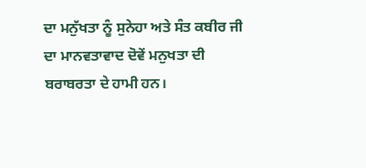ਦਾ ਮਨੁੱਖਤਾ ਨੂੰ ਸੁਨੇਹਾ ਅਤੇ ਸੰਤ ਕਬੀਰ ਜੀ ਦਾ ਮਾਨਵਤਾਵਾਦ ਦੋਵੇਂ ਮਨੁਖਤਾ ਦੀ ਬਰਾਬਰਤਾ ਦੇ ਹਾਮੀ ਹਨ।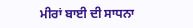ਮੀਰਾਂ ਬਾਈ ਦੀ ਸਾਧਨਾ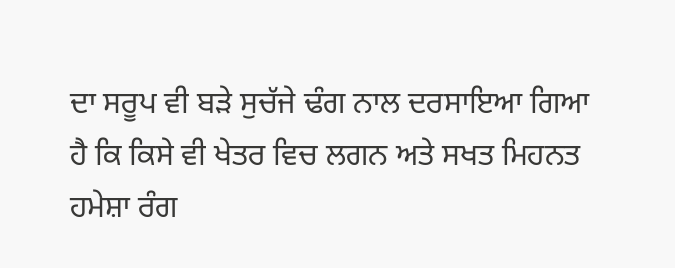ਦਾ ਸਰੂਪ ਵੀ ਬੜੇ ਸੁਚੱਜੇ ਢੰਗ ਨਾਲ ਦਰਸਾਇਆ ਗਿਆ ਹੈ ਕਿ ਕਿਸੇ ਵੀ ਖੇਤਰ ਵਿਚ ਲਗਨ ਅਤੇ ਸਖਤ ਮਿਹਨਤ ਹਮੇਸ਼ਾ ਰੰਗ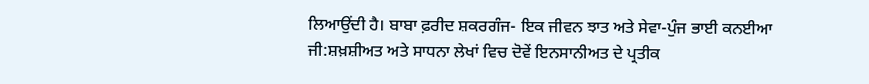ਲਿਆਉਂਦੀ ਹੈ। ਬਾਬਾ ਫ਼ਰੀਦ ਸ਼ਕਰਗੰਜ- ਇਕ ਜੀਵਨ ਝਾਤ ਅਤੇ ਸੇਵਾ-ਪੁੰਜ ਭਾਈ ਕਨਈਆ ਜੀ:ਸ਼ਖ਼ਸ਼ੀਅਤ ਅਤੇ ਸਾਧਨਾ ਲੇਖਾਂ ਵਿਚ ਦੋਵੇਂ ਇਨਸਾਨੀਅਤ ਦੇ ਪ੍ਰਤੀਕ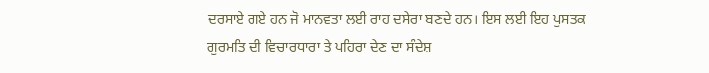ਦਰਸਾਏ ਗਏ ਹਨ ਜੋ ਮਾਨਵਤਾ ਲਈ ਰਾਹ ਦਸੇਰਾ ਬਣਦੇ ਹਨ। ਇਸ ਲਈ ਇਹ ਪੁਸਤਕ ਗੁਰਮਤਿ ਦੀ ਵਿਚਾਰਧਾਰਾ ਤੇ ਪਹਿਰਾ ਦੇਣ ਦਾ ਸੰਦੇਸ਼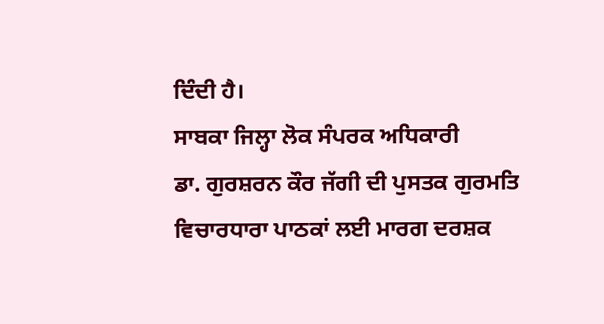ਦਿੰਦੀ ਹੈ।
ਸਾਬਕਾ ਜਿਲ੍ਹਾ ਲੋਕ ਸੰਪਰਕ ਅਧਿਕਾਰੀ
ਡਾ. ਗੁਰਸ਼ਰਨ ਕੌਰ ਜੱਗੀ ਦੀ ਪੁਸਤਕ ਗੁਰਮਤਿ ਵਿਚਾਰਧਾਰਾ ਪਾਠਕਾਂ ਲਈ ਮਾਰਗ ਦਰਸ਼ਕ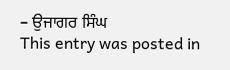– ਉਜਾਗਰ ਸਿੰਘ
This entry was posted in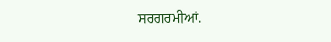ਸਰਗਰਮੀਆਂ.